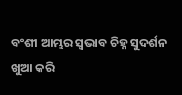ବଂଶୀ ଆମ୍ଭର ସ୍ୱଭାବ ଚିହ୍ନ ସୁଦର୍ଶନ
ଖୁଆ କରି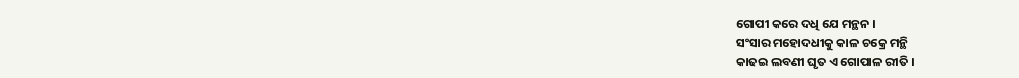ଗୋପୀ କରେ ଦଧି ଯେ ମନ୍ଥନ ।
ସଂସାର ମହୋଦଧୀକୁ କାଳ ଚକ୍ରେ ମନ୍ଥି
କାଢଇ ଲବଣୀ ଘୃତ ଏ ଗୋପାଳ ରୀତି ।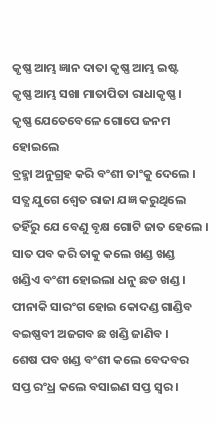କୃଷ୍ଣ ଆମ୍ଭ ଜ୍ଞାନ ଦାତା କୃଷ୍ଣ ଆମ୍ଭ ଇଷ୍ଟ
କୃଷ୍ଣ ଆମ୍ଭ ସଖା ମାତାପିତା ରାଧାକୃଷ୍ଣ ।
କୃଷ୍ଣ ଯେତେବେଳେ ଗୋପେ ଜନମ ହୋଇଲେ
ବ୍ରହ୍ମା ଅନୁଗ୍ରହ କରି ବଂଶୀ ତାଂକୁ ଦେଲେ ।
ସତ୍ଯ ଯୁଗେ ଶ୍ୱେତ ରାଜା ଯଜ୍ଞ କରୁଥିଲେ
ତହିଁରୁ ଯେ ବେଣୁ ବୃକ୍ଷ ଗୋଟି ଜାତ ହେଲେ ।
ସାତ ପବ କରି ତାକୁ କଲେ ଖଣ୍ଡ ଖଣ୍ଡ
ଖଣ୍ଡିଏ ବଂଶୀ ହୋଇଲା ଧନୁ ଛଡ ଖଣ୍ଡ ।
ପୀନାକି ସାରଂଗ ହୋଇ କୋଦଣ୍ଡ ଗାଣ୍ଡିବ
ବଇଷ୍ଣବୀ ଅଜଗବ ଛ ଖଣ୍ଡି ଜାଣିବ ।
ଶେଷ ପବ ଖଣ୍ଡ ବଂଶୀ କଲେ ବେଦବର
ସପ୍ତ ରଂଧ୍ର କଲେ ବସାଇଣ ସପ୍ତ ସ୍ୱର ।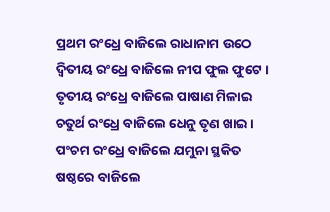ପ୍ରଥମ ରଂଧ୍ରେ ବାଜିଲେ ରାଧାନାମ ଉଠେ
ଦ୍ୱିତୀୟ ରଂଧ୍ରେ ବାଜିଲେ ନୀପ ଫୁଲ ଫୁଟେ ।
ତୃତୀୟ ରଂଧ୍ରେ ବାଜିଲେ ପାଷାଣ ମିଳାଇ
ଚତୁର୍ଥ ରଂଧ୍ରେ ବାଜିଲେ ଧେନୁ ତୃଣ ଖାଇ ।
ପଂଚମ ରଂଧ୍ରେ ବାଜିଲେ ଯମୁନା ସ୍ଥକିତ
ଷଷ୍ଠରେ ବାଜିଲେ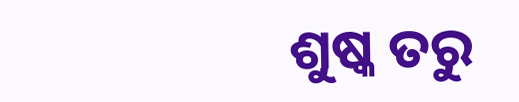ଶୁଷ୍କ ତରୁ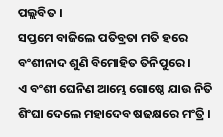ପଲ୍ଲବିତ ।
ସପ୍ତମେ ବାଜିଲେ ପତିବ୍ରତା ମତି ହରେ
ବଂଶୀନାଦ ଶୁଣି ବିମୋହିତ ତିନିପୁରେ ।
ଏ ବଂଶୀ ଘେନିଣ ଆମ୍ଭେ ଗୋଷ୍ଠେ ଯାଉ ନିତି
ଶିଂଘା ଦେଲେ ମହାଦେବ ଷଢକ୍ଷରେ ମଂତ୍ରି ।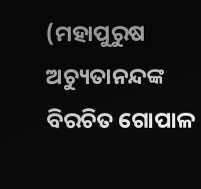(ମହାପୁରୁଷ ଅଚ୍ୟୁତାନନ୍ଦଙ୍କ ବିରଚିତ ଗୋପାଳ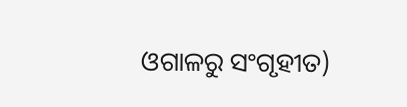ଓଗାଳରୁ ସଂଗୃହୀତ)